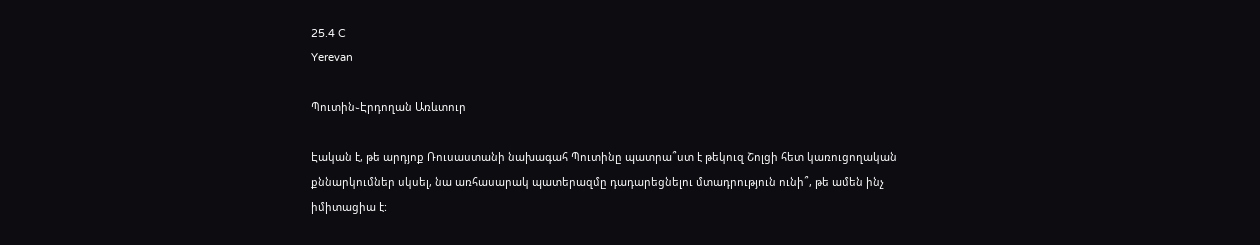25.4 C
Yerevan

Պուտին֊Էրդողան Առևտուր

Էական է, թե արդյոք Ռուսաստանի նախագահ Պուտինը պատրա՞ստ է թեկուզ Շոլցի հետ կառուցողական քննարկումներ սկսել, նա առհասարակ պատերազմը դադարեցնելու մտադրություն ունի՞, թե ամեն ինչ իմիտացիա է: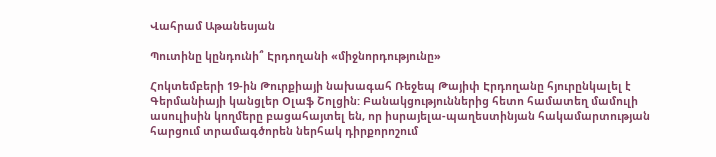Վահրամ Աթանեսյան

Պուտինը կընդունի՞ Էրդողանի «միջնորդությունը»

Հոկտեմբերի 19-ին Թուրքիայի նախագահ Ռեջեպ Թայիփ Էրդողանը հյուրընկալել է Գերմանիայի կանցլեր Օլաֆ Շոլցին: Բանակցություններից հետո համատեղ մամուլի ասուլիսին կողմերը բացահայտել են, որ իսրայելա-պաղեստինյան հակամարտության հարցում տրամագծորեն ներհակ դիրքորոշում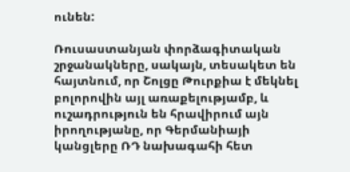ունեն:

Ռուսաստանյան փորձագիտական շրջանակները, սակայն, տեսակետ են հայտնում, որ Շոլցը Թուրքիա է մեկնել բոլորովին այլ առաքելությամբ, և ուշադրություն են հրավիրում այն իրողությանը, որ Գերմանիայի կանցլերը ՌԴ նախագահի հետ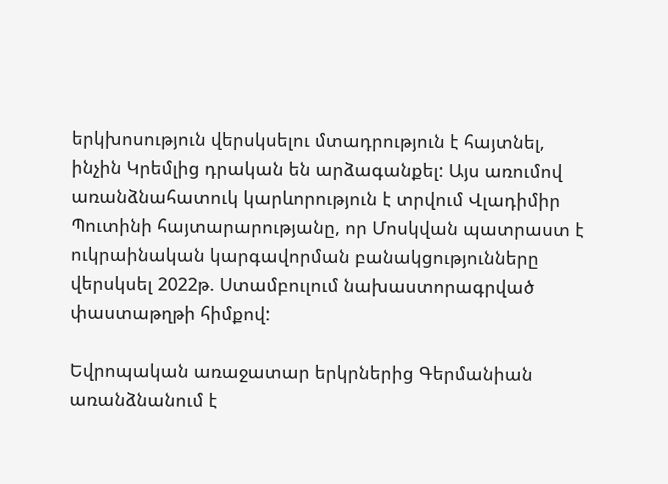երկխոսություն վերսկսելու մտադրություն է հայտնել, ինչին Կրեմլից դրական են արձագանքել: Այս առումով առանձնահատուկ կարևորություն է տրվում Վլադիմիր Պուտինի հայտարարությանը, որ Մոսկվան պատրաստ է ուկրաինական կարգավորման բանակցությունները վերսկսել 2022թ. Ստամբուլում նախաստորագրված փաստաթղթի հիմքով:

Եվրոպական առաջատար երկրներից Գերմանիան առանձնանում է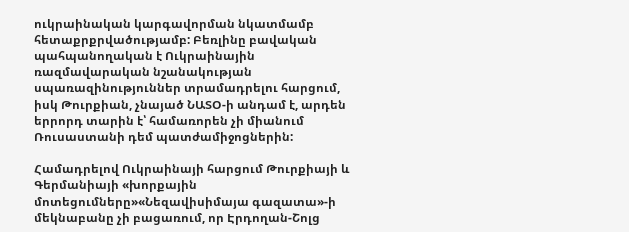ուկրաինական կարգավորման նկատմամբ հետաքրքրվածությամբ: Բեռլինը բավական պահպանողական է Ուկրաինային ռազմավարական նշանակության սպառազինություններ տրամադրելու հարցում, իսկ Թուրքիան, չնայած ՆԱՏՕ‑ի անդամ է, արդեն երրորդ տարին է՝ համառորեն չի միանում Ռուսաստանի դեմ պատժամիջոցներին:

Համադրելով Ուկրաինայի հարցում Թուրքիայի և Գերմանիայի «խորքային մոտեցումները»«Նեզավիսիմայա գազատա»-ի մեկնաբանը չի բացառում, որ Էրդողան-Շոլց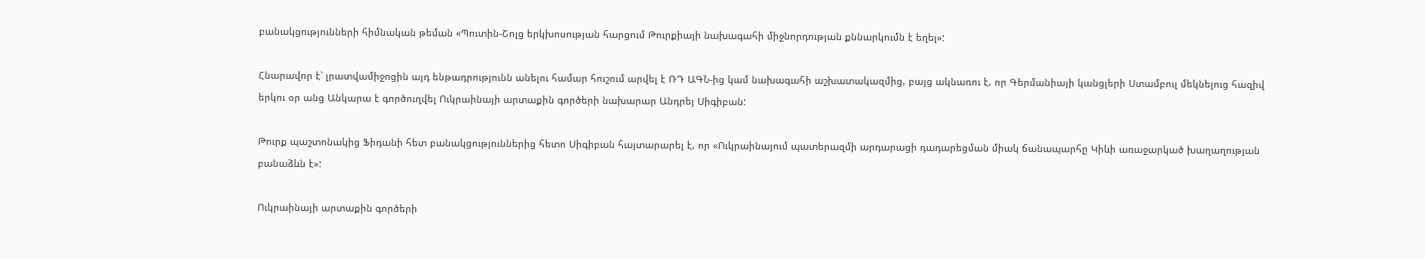բանակցությունների հիմնական թեման «Պուտին-Շոլց երկխոսության հարցում Թուրքիայի նախագահի միջնորդության քննարկումն է եղել»:

Հնարավոր է՝ լրատվամիջոցին այդ ենթադրությունն անելու համար հուշում արվել է ՌԴ ԱԳՆ-ից կամ նախագահի աշխատակազմից, բայց ակնառու է, որ Գերմանիայի կանցլերի Ստամբուլ մեկնելուց հազիվ երկու օր անց Անկարա է գործուղվել Ուկրաինայի արտաքին գործերի նախարար Անդրեյ Սիգիբան:

Թուրք պաշտոնակից Ֆիդանի հետ բանակցություններից հետո Սիգիբան հայտարարել է, որ «Ուկրաինայում պատերազմի արդարացի դադարեցման միակ ճանապարհը Կիևի առաջարկած խաղաղության բանաձևն է»:

Ուկրաինայի արտաքին գործերի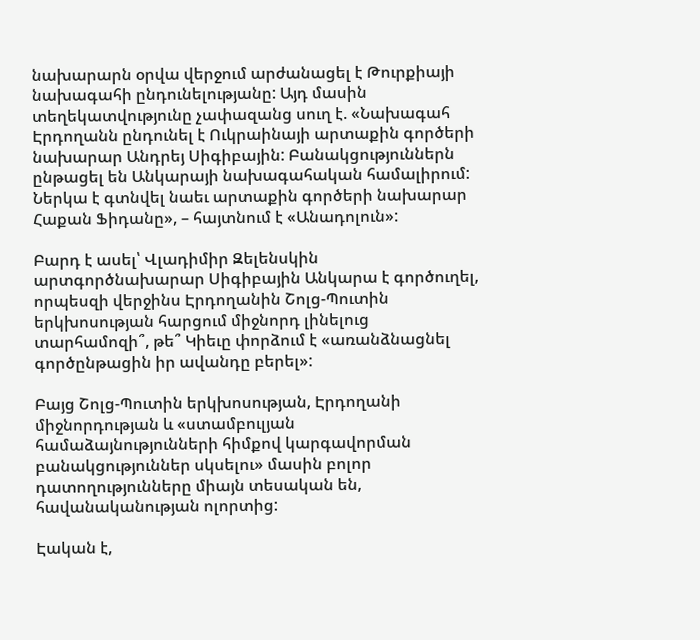նախարարն օրվա վերջում արժանացել է Թուրքիայի նախագահի ընդունելությանը: Այդ մասին տեղեկատվությունը չափազանց սուղ է. «Նախագահ Էրդողանն ընդունել է Ուկրաինայի արտաքին գործերի նախարար Անդրեյ Սիգիբային: Բանակցություններն ընթացել են Անկարայի նախագահական համալիրում: Ներկա է գտնվել նաեւ արտաքին գործերի նախարար Հաքան Ֆիդանը», – հայտնում է «Անադոլուն»:

Բարդ է ասել՝ Վլադիմիր Զելենսկին արտգործնախարար Սիգիբային Անկարա է գործուղել, որպեսզի վերջինս Էրդողանին Շոլց-Պուտին երկխոսության հարցում միջնորդ լինելուց տարհամոզի՞, թե՞ Կիեւը փորձում է «առանձնացնել գործընթացին իր ավանդը բերել»:

Բայց Շոլց-Պուտին երկխոսության, Էրդողանի միջնորդության և «ստամբուլյան համաձայնությունների հիմքով կարգավորման բանակցություններ սկսելու» մասին բոլոր դատողությունները միայն տեսական են, հավանականության ոլորտից:

Էական է,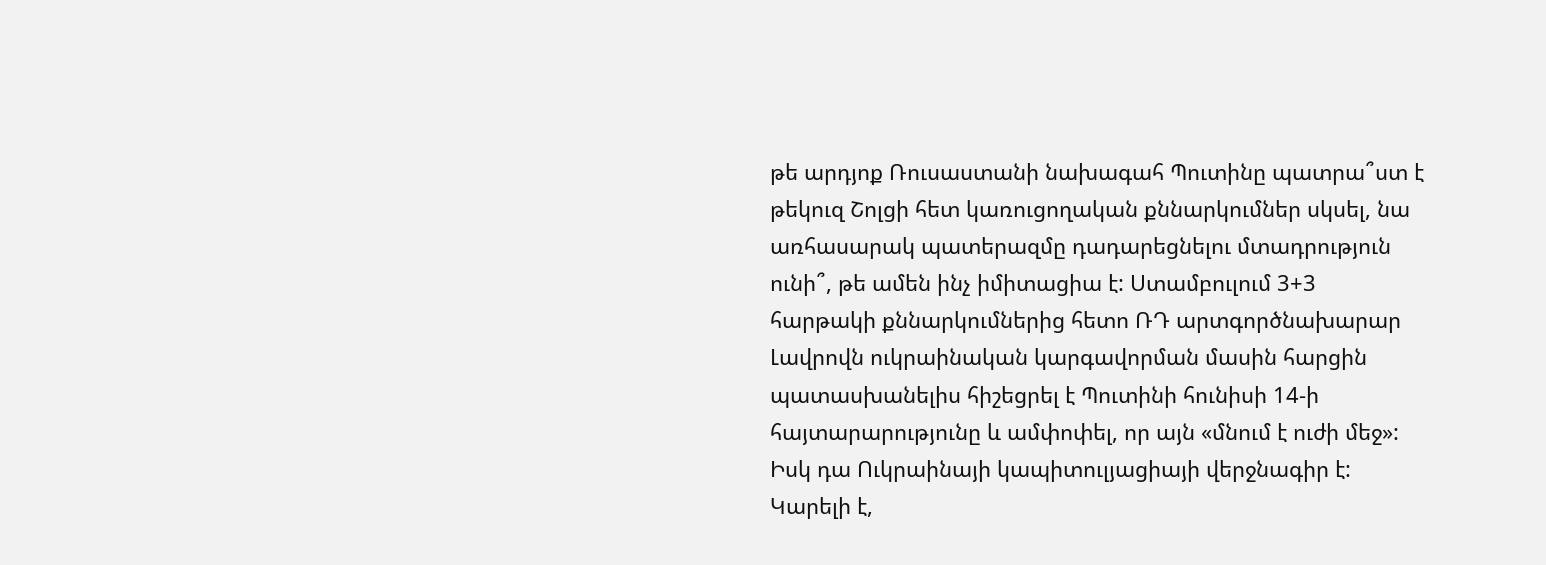թե արդյոք Ռուսաստանի նախագահ Պուտինը պատրա՞ստ է թեկուզ Շոլցի հետ կառուցողական քննարկումներ սկսել, նա առհասարակ պատերազմը դադարեցնելու մտադրություն ունի՞, թե ամեն ինչ իմիտացիա է: Ստամբուլում 3+3 հարթակի քննարկումներից հետո ՌԴ արտգործնախարար Լավրովն ուկրաինական կարգավորման մասին հարցին պատասխանելիս հիշեցրել է Պուտինի հունիսի 14‑ի հայտարարությունը և ամփոփել, որ այն «մնում է ուժի մեջ»: Իսկ դա Ուկրաինայի կապիտուլյացիայի վերջնագիր է: Կարելի է,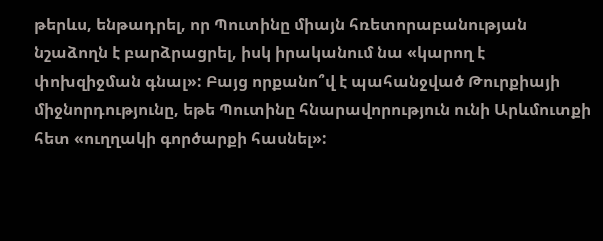թերևս, ենթադրել, որ Պուտինը միայն հռետորաբանության նշաձողն է բարձրացրել, իսկ իրականում նա «կարող է փոխզիջման գնալ»: Բայց որքանո՞վ է պահանջված Թուրքիայի միջնորդությունը, եթե Պուտինը հնարավորություն ունի Արևմուտքի հետ «ուղղակի գործարքի հասնել»: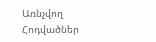Առնչվող Հոդվածներ